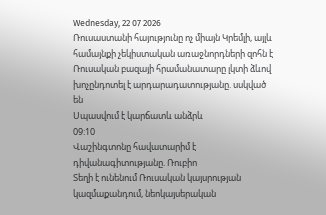Wednesday, 22 07 2026
Ռուսաստանի հայությունը ոչ միայն Կրեմլի, այլև համայնքի չեկիստական առաջնորդների զոհն է
Ռուսական բազայի հրամանատարը լկտի ձևով խոչընդոտել է արդարադատությանը. սսկված են
Սպասվում է կարճատև անձրև
09:10
Վաշինգտոնը հավատարիմ է դիվանագիտությանը. Ռուբիո
Տեղի է ունենում Ռուսական կայսրության կազմաքանդում, նեոկայսերական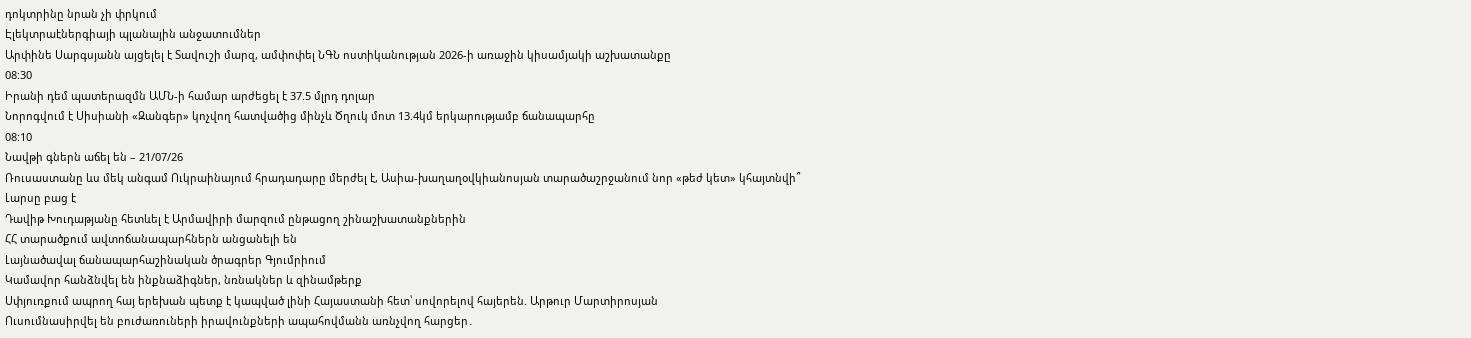դոկտրինը նրան չի փրկում
Էլեկտրաէներգիայի պլանային անջատումներ
Արփինե Սարգսյանն այցելել է Տավուշի մարզ, ամփոփել ՆԳՆ ոստիկանության 2026-ի առաջին կիսամյակի աշխատանքը
08:30
Իրանի դեմ պատերազմն ԱՄՆ-ի համար արժեցել է 37.5 մլրդ դոլար
Նորոգվում է Սիսիանի «Զանգեր» կոչվող հատվածից մինչև Ծղուկ մոտ 13.4կմ երկարությամբ ճանապարհը
08:10
Նավթի գներն աճել են – 21/07/26
Ռուսաստանը ևս մեկ անգամ Ուկրաինայում հրադադարը մերժել է, Ասիա-խաղաղօվկիանոսյան տարածաշրջանում նոր «թեժ կետ» կհայտնվի՞
Լարսը բաց է
Դավիթ Խուդաթյանը հետևել է Արմավիրի մարզում ընթացող շինաշխատանքներին
ՀՀ տարածքում ավտոճանապարհներն անցանելի են
Լայնածավալ ճանապարհաշինական ծրագրեր Գյումրիում
Կամավոր հանձնվել են ինքնաձիգներ, նռնակներ և զինամթերք
Սփյուռքում ապրող հայ երեխան պետք է կապված լինի Հայաստանի հետ՝ սովորելով հայերեն. Արթուր Մարտիրոսյան
Ուսումնասիրվել են բուժառուների իրավունքների ապահովմանն առնչվող հարցեր․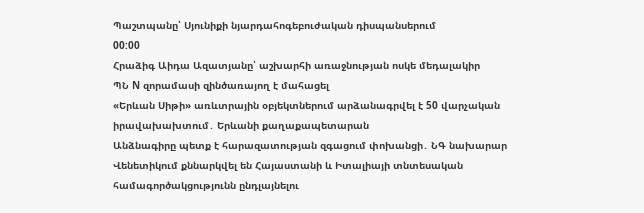Պաշտպանը՝ Սյունիքի նյարդահոգեբուժական դիսպանսերում
00:00
Հրաձիգ Աիդա Ազատյանը՝ աշխարհի առաջնության ոսկե մեդալակիր
ՊՆ N զորամասի զինծառայող է մահացել
«Երևան Սիթի» առևտրային օբյեկտներում արձանագրվել է 50 վարչական իրավախախտում․ Երևանի քաղաքապետարան
Անձնագիրը պետք է հարազատության զգացում փոխանցի․ ՆԳ նախարար
Վենետիկում քննարկվել են Հայաստանի և Իտալիայի տնտեսական համագործակցությունն ընդլայնելու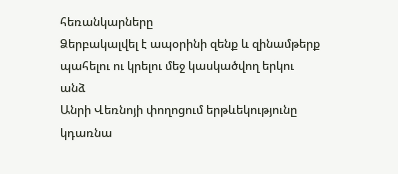հեռանկարները
Ձերբակալվել է ապօրինի զենք և զինամթերք պահելու ու կրելու մեջ կասկածվող երկու անձ
Անրի Վեռնոյի փողոցում երթևեկությունը կդառնա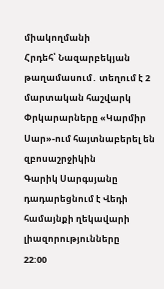միակողմանի
Հրդեհ՝ Նազարբեկյան թաղամասում․ տեղում է 2 մարտական հաշվարկ
Փրկարարները «Կարմիր Սար»-ում հայտնաբերել են զբոսաշրջիկին
Գարիկ Սարգսյանը դադարեցնում է Վեդի համայնքի ղեկավարի լիազորությունները
22:00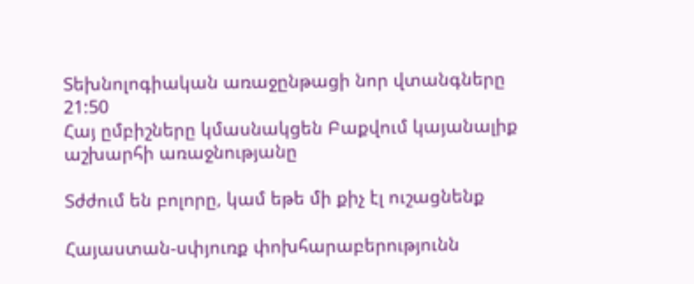Տեխնոլոգիական առաջընթացի նոր վտանգները
21:50
Հայ ըմբիշները կմասնակցեն Բաքվում կայանալիք աշխարհի առաջնությանը

Տժժում են բոլորը, կամ եթե մի քիչ էլ ուշացնենք

Հայաստան-սփյուռք փոխհարաբերությունն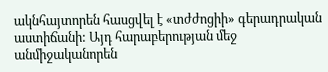ակնհայտորեն հասցվել է «տժժոցիի» գերադրական աստիճանի: Այդ հարաբերության մեջ անմիջականորեն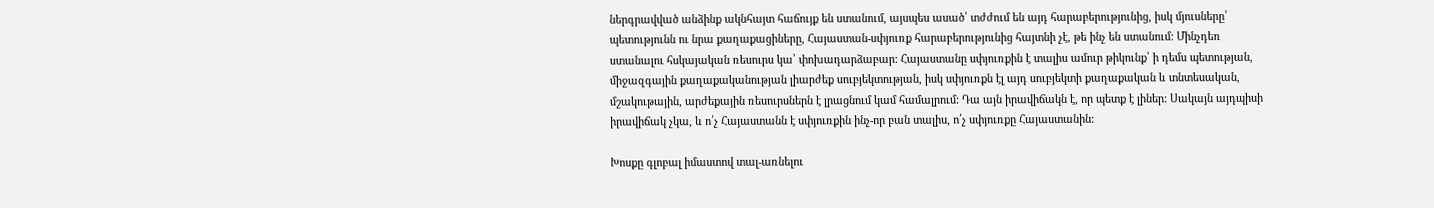ներգրավված անձինք ակնհայտ հաճույք են ստանում, այսպես ասած՝ տժժում են այդ հարաբերությունից, իսկ մյուսները՝ պետությունն ու նրա քաղաքացիները, Հայաստան-սփյուռք հարաբերությունից հայտնի չէ, թե ինչ են ստանում: Մինչդեռ ստանալու հսկայական ռեսուրս կա՝ փոխադարձաբար: Հայաստանը սփյուռքին է տալիս ամուր թիկունք՝ ի դեմս պետության, միջազգային քաղաքականության լիարժեք սուբյեկտության, իսկ սփյուռքն էլ այդ սուբյեկտի քաղաքական և տնտեսական, մշակութային, արժեքային ռեսուրսներն է լրացնում կամ համալրում: Դա այն իրավիճակն է, որ պետք է լիներ: Սակայն այդպիսի իրավիճակ չկա, և ո՛չ Հայաստանն է սփյուռքին ինչ-որ բան տալիս, ո՛չ սփյուռքը Հայաստանին:

Խոսքը գլոբալ իմաստով տալ-առնելու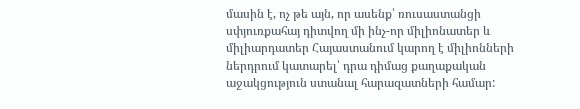մասին է, ոչ թե այն, որ ասենք՝ ռուսաստանցի սփյուռքահայ դիտվող մի ինչ-որ միլիոնատեր և միլիարդատեր Հայաստանում կարող է միլիոնների ներդրում կատարել՝ դրա դիմաց քաղաքական աջակցություն ստանալ հարազատների համար: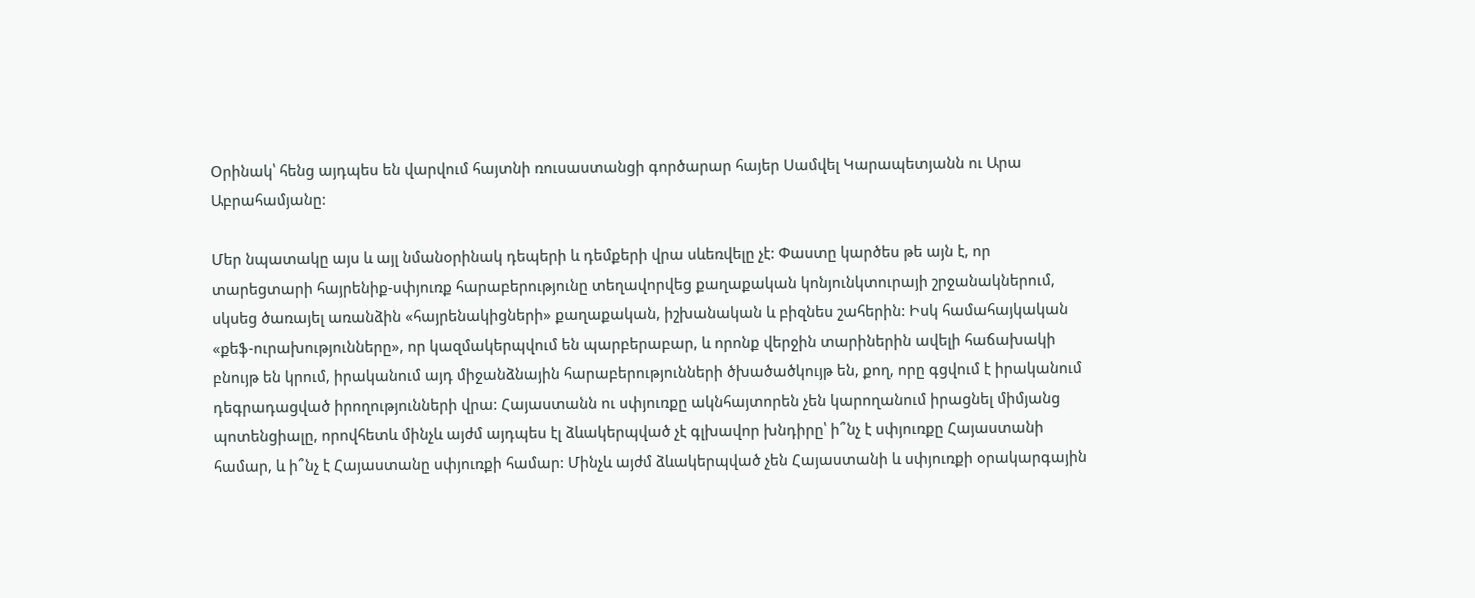Օրինակ՝ հենց այդպես են վարվում հայտնի ռուսաստանցի գործարար հայեր Սամվել Կարապետյանն ու Արա Աբրահամյանը:

Մեր նպատակը այս և այլ նմանօրինակ դեպերի և դեմքերի վրա սևեռվելը չէ: Փաստը կարծես թե այն է, որ տարեցտարի հայրենիք-սփյուռք հարաբերությունը տեղավորվեց քաղաքական կոնյունկտուրայի շրջանակներում, սկսեց ծառայել առանձին «հայրենակիցների» քաղաքական, իշխանական և բիզնես շահերին: Իսկ համահայկական «քեֆ-ուրախությունները», որ կազմակերպվում են պարբերաբար, և որոնք վերջին տարիներին ավելի հաճախակի բնույթ են կրում, իրականում այդ միջանձնային հարաբերությունների ծխածածկույթ են, քող, որը գցվում է իրականում դեգրադացված իրողությունների վրա: Հայաստանն ու սփյուռքը ակնհայտորեն չեն կարողանում իրացնել միմյանց պոտենցիալը, որովհետև մինչև այժմ այդպես էլ ձևակերպված չէ գլխավոր խնդիրը՝ ի՞նչ է սփյուռքը Հայաստանի համար, և ի՞նչ է Հայաստանը սփյուռքի համար: Մինչև այժմ ձևակերպված չեն Հայաստանի և սփյուռքի օրակարգային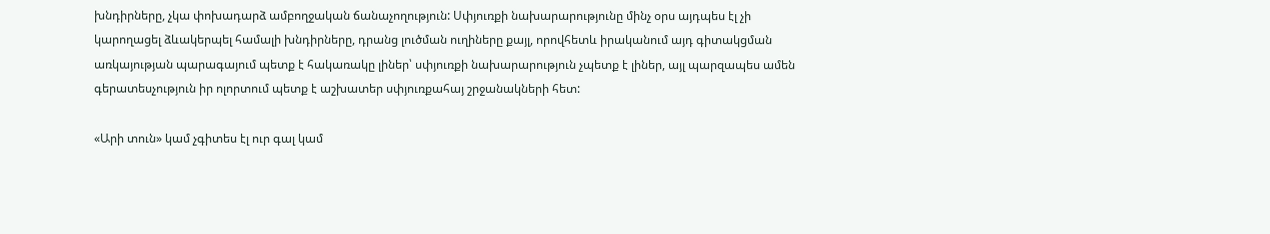խնդիրները, չկա փոխադարձ ամբողջական ճանաչողություն: Սփյուռքի նախարարությունը մինչ օրս այդպես էլ չի կարողացել ձևակերպել համալի խնդիրները, դրանց լուծման ուղիները քայլ, որովհետև իրականում այդ գիտակցման առկայության պարագայում պետք է հակառակը լիներ՝ սփյուռքի նախարարություն չպետք է լիներ, այլ պարզապես ամեն գերատեսչություն իր ոլորտում պետք է աշխատեր սփյուռքահայ շրջանակների հետ:

«Արի տուն» կամ չգիտես էլ ուր գալ կամ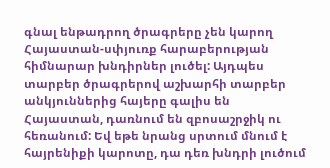գնալ ենթադրող ծրագրերը չեն կարող Հայաստան-սփյուռք հարաբերության հիմնարար խնդիրներ լուծել: Այդպես տարբեր ծրագրերով աշխարհի տարբեր անկյուններից հայերը գալիս են Հայաստան, դառնում են զբոսաշրջիկ ու հեռանում: Եվ եթե նրանց սրտում մնում է հայրենիքի կարոտը, դա դեռ խնդրի լուծում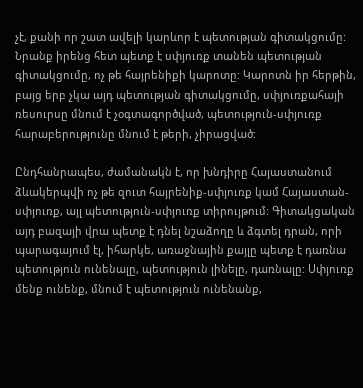չէ, քանի որ շատ ավելի կարևոր է պետության գիտակցումը: Նրանք իրենց հետ պետք է սփյուռք տանեն պետության գիտակցումը, ոչ թե հայրենիքի կարոտը: Կարոտն իր հերթին, բայց երբ չկա այդ պետության գիտակցումը, սփյուռքահայի ռեսուրսը մնում է չօգտագործված, պետություն-սփյուռք հարաբերությունը մնում է թերի, չիրացված:

Ընդհանրապես, ժամանակն է, որ խնդիրը Հայաստանում ձևակերպվի ոչ թե զուտ հայրենիք-սփյուռք կամ Հայաստան-սփյուռք, այլ պետություն-սփյուռք տիրույթում: Գիտակցական այդ բազայի վրա պետք է դնել նշաձողը և ձգտել դրան, որի պարագայում էլ, իհարկե, առաջնային քայլը պետք է դառնա պետություն ունենալը, պետություն լինելը, դառնալը: Սփյուռք մենք ունենք, մնում է պետություն ունենանք,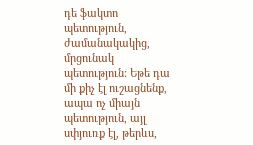դե ֆակտո պետություն, ժամանակակից, մրցունակ պետություն: Եթե դա մի քիչ էլ ուշացնենք, ապա ոչ միայն պետություն, այլ սփյուռք էլ, թերևս,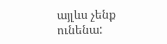այլևս չենք ունենա: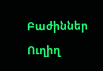Բաժիններ
Ուղիղ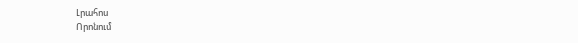Լրահոս
Որոնում